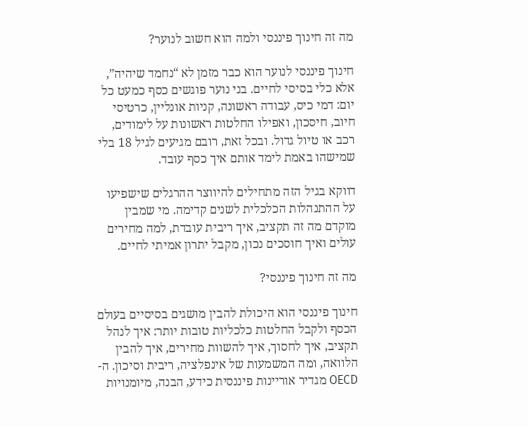מה זה חינוך פיננסי ולמה הוא חשוב לנוער?

חינוך פיננסי לנוער הוא כבר מזמן לא “נחמד שיהיה”, אלא כלי בסיסי לחיים. בני נוער פוגשים כסף כמעט כל יום: דמי כיס, עבודה ראשונה, קניות אונליין, כרטיסי חיוב, חיסכון, ואפילו החלטות ראשונות על לימודים, רכב או טיול גדול. ובכל זאת, רובם מגיעים לגיל 18 בלי שמישהו באמת לימד אותם איך כסף עובד.

דווקא בגיל הזה מתחילים להיווצר ההרגלים שישפיעו על ההתנהלות הכלכלית לשנים קדימה. מי שמבין מוקדם מה זה תקציב, איך ריבית עובדת, למה מחירים עולים ואיך חוסכים נכון, מקבל יתרון אמיתי לחיים.

מה זה חינוך פיננסי?

חינוך פיננסי הוא היכולת להבין מושגים בסיסיים בעולם הכסף ולקבל החלטות כלכליות טובות יותר: איך לנהל תקציב, איך לחסוך, איך להשוות מחירים, איך להבין הלוואה, ומה המשמעות של אינפלציה, ריבית וסיכון. ה-OECD מגדיר אוריינות פיננסית כידע, הבנה, מיומנויות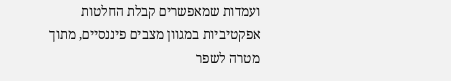ועמדות שמאפשרים קבלת החלטות אפקטיביות במגוון מצבים פיננסיים, מתוך מטרה לשפר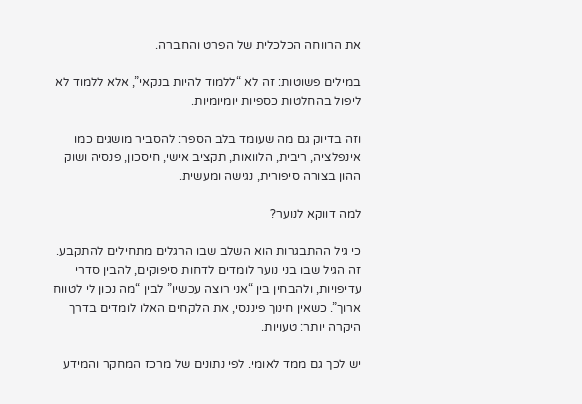את הרווחה הכלכלית של הפרט והחברה.

במילים פשוטות: זה לא “ללמוד להיות בנקאי”, אלא ללמוד לא ליפול בהחלטות כספיות יומיומיות.

וזה בדיוק גם מה שעומד בלב הספר: להסביר מושגים כמו אינפלציה, ריבית, הלוואות, תקציב אישי, חיסכון, פנסיה ושוק ההון בצורה סיפורית, נגישה ומעשית.

למה דווקא לנוער?

כי גיל ההתבגרות הוא השלב שבו הרגלים מתחילים להתקבע. זה הגיל שבו בני נוער לומדים לדחות סיפוקים, להבין סדרי עדיפויות, ולהבחין בין “אני רוצה עכשיו” לבין “מה נכון לי לטווח ארוך”. כשאין חינוך פיננסי, את הלקחים האלו לומדים בדרך היקרה יותר: טעויות.

יש לכך גם ממד לאומי. לפי נתונים של מרכז המחקר והמידע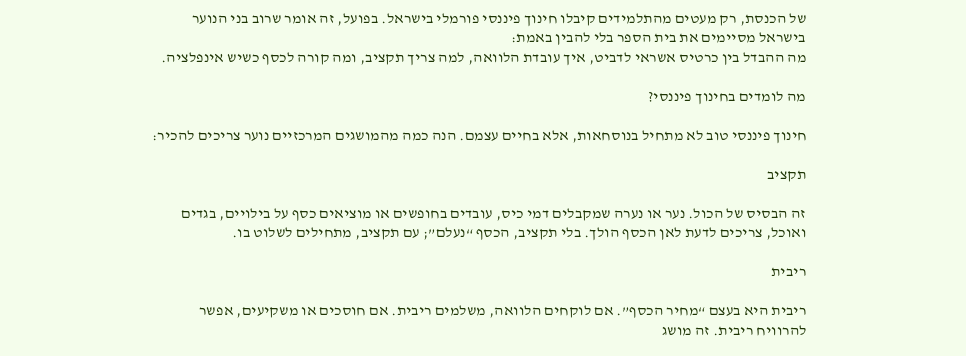של הכנסת, רק מעטים מהתלמידים קיבלו חינוך פיננסי פורמלי בישראל. בפועל, זה אומר שרוב בני הנוער בישראל מסיימים את בית הספר בלי להבין באמת:
מה ההבדל בין כרטיס אשראי לדביט, איך עובדת הלוואה, למה צריך תקציב, ומה קורה לכסף כשיש אינפלציה.

מה לומדים בחינוך פיננסי?

חינוך פיננסי טוב לא מתחיל בנוסחאות, אלא בחיים עצמם. הנה כמה מהמושגים המרכזיים נוער צריכים להכיר:

תקציב

זה הבסיס של הכול. נער או נערה שמקבלים דמי כיס, עובדים בחופשים או מוציאים כסף על בילויים, בגדים ואוכל, צריכים לדעת לאן הכסף הולך. בלי תקציב, הכסף “נעלם”; עם תקציב, מתחילים לשלוט בו.

ריבית

ריבית היא בעצם “מחיר הכסף”. אם לוקחים הלוואה, משלמים ריבית. אם חוסכים או משקיעים, אפשר להרוויח ריבית. זה מושג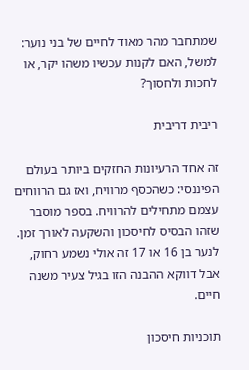שמתחבר מהר מאוד לחיים של בני נוער: למשל, האם לקנות עכשיו משהו יקר, או לחכות ולחסוך?

ריבית דריבית

זה אחד הרעיונות החזקים ביותר בעולם הפיננסי: כשהכסף מרוויח, ואז גם הרווחים עצמם מתחילים להרוויח. בספר מוסבר שזהו הבסיס לחיסכון והשקעה לאורך זמן.
לנער בן 16 או 17 זה אולי נשמע רחוק, אבל דווקא ההבנה הזו בגיל צעיר משנה חיים.

תוכניות חיסכון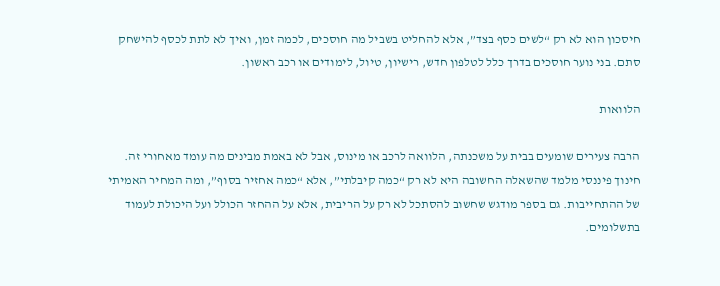חיסכון הוא לא רק “לשים כסף בצד”, אלא להחליט בשביל מה חוסכים, לכמה זמן, ואיך לא לתת לכסף להישחק סתם. בני נוער חוסכים בדרך כלל לטלפון חדש, רישיון, טיול, לימודים או רכב ראשון.

הלוואות

הרבה צעירים שומעים בבית על משכנתה, הלוואה לרכב או מינוס, אבל לא באמת מבינים מה עומד מאחורי זה. חינוך פיננסי מלמד שהשאלה החשובה היא לא רק “כמה קיבלתי”, אלא “כמה אחזיר בסוף”, ומה המחיר האמיתי של ההתחייבות. גם בספר מודגש שחשוב להסתכל לא רק על הריבית, אלא על ההחזר הכולל ועל היכולת לעמוד בתשלומים.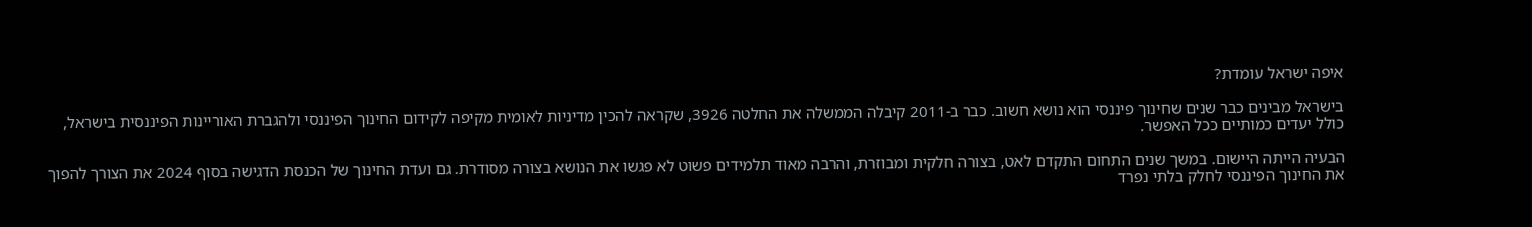איפה ישראל עומדת?

בישראל מבינים כבר שנים שחינוך פיננסי הוא נושא חשוב. כבר ב-2011 קיבלה הממשלה את החלטה 3926, שקראה להכין מדיניות לאומית מקיפה לקידום החינוך הפיננסי ולהגברת האוריינות הפיננסית בישראל, כולל יעדים כמותיים ככל האפשר.

הבעיה הייתה היישום. במשך שנים התחום התקדם לאט, בצורה חלקית ומבוזרת, והרבה מאוד תלמידים פשוט לא פגשו את הנושא בצורה מסודרת. גם ועדת החינוך של הכנסת הדגישה בסוף 2024 את הצורך להפוך את החינוך הפיננסי לחלק בלתי נפרד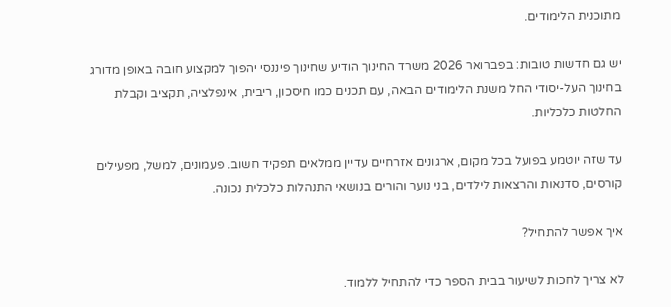מתוכנית הלימודים.

יש גם חדשות טובות: בפברואר 2026 משרד החינוך הודיע שחינוך פיננסי יהפוך למקצוע חובה באופן מדורג בחינוך העל-יסודי החל משנת הלימודים הבאה, עם תכנים כמו חיסכון, ריבית, אינפלציה, תקציב וקבלת החלטות כלכליות.

עד שזה יוטמע בפועל בכל מקום, ארגונים אזרחיים עדיין ממלאים תפקיד חשוב. פעמונים, למשל, מפעילים קורסים, סדנאות והרצאות לילדים, בני נוער והורים בנושאי התנהלות כלכלית נכונה.

איך אפשר להתחיל?

לא צריך לחכות לשיעור בבית הספר כדי להתחיל ללמוד.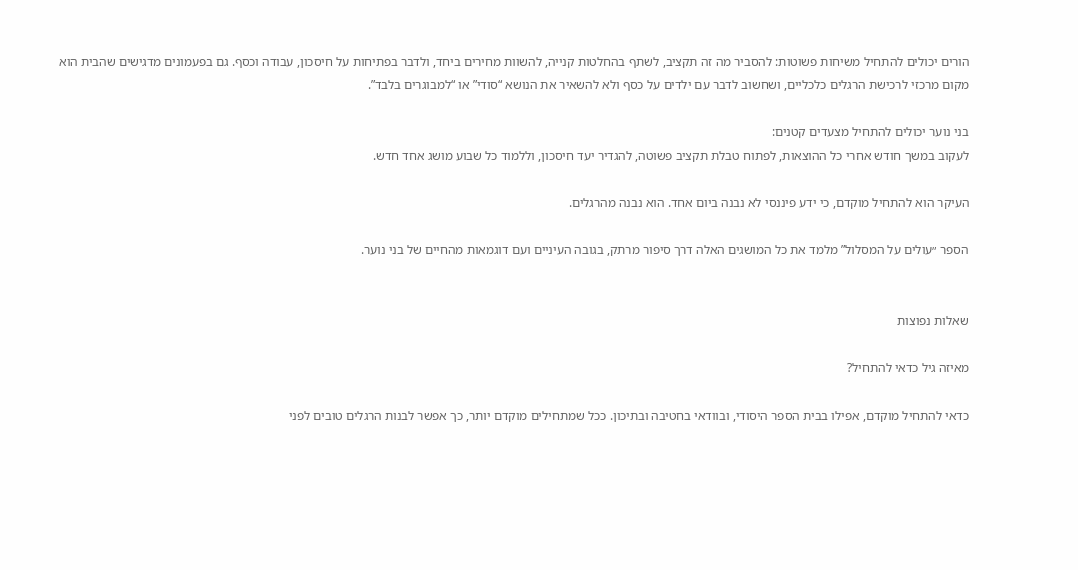הורים יכולים להתחיל משיחות פשוטות: להסביר מה זה תקציב, לשתף בהחלטות קנייה, להשוות מחירים ביחד, ולדבר בפתיחות על חיסכון, עבודה וכסף. גם בפעמונים מדגישים שהבית הוא מקום מרכזי לרכישת הרגלים כלכליים, ושחשוב לדבר עם ילדים על כסף ולא להשאיר את הנושא “סודי” או “למבוגרים בלבד”.

בני נוער יכולים להתחיל מצעדים קטנים:
לעקוב במשך חודש אחרי כל ההוצאות, לפתוח טבלת תקציב פשוטה, להגדיר יעד חיסכון, וללמוד כל שבוע מושג אחד חדש.

העיקר הוא להתחיל מוקדם, כי ידע פיננסי לא נבנה ביום אחד. הוא נבנה מהרגלים.

הספר ״עולים על המסלול” מלמד את כל המושגים האלה דרך סיפור מרתק, בגובה העיניים ועם דוגמאות מהחיים של בני נוער.


שאלות נפוצות

מאיזה גיל כדאי להתחיל?

כדאי להתחיל מוקדם, אפילו בבית הספר היסודי, ובוודאי בחטיבה ובתיכון. ככל שמתחילים מוקדם יותר, כך אפשר לבנות הרגלים טובים לפני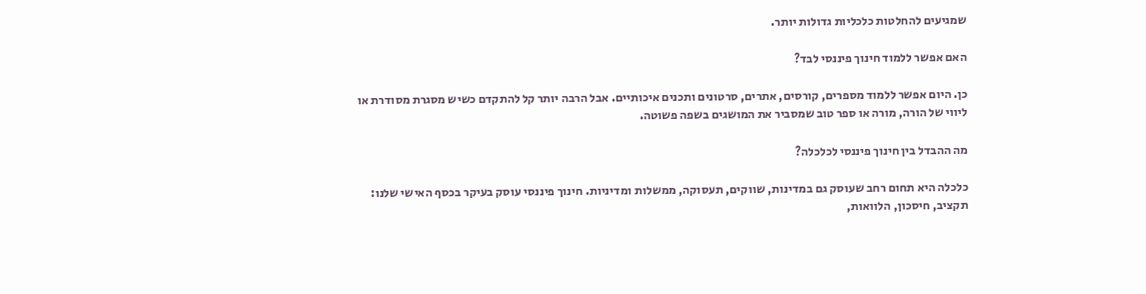שמגיעים להחלטות כלכליות גדולות יותר.

האם אפשר ללמוד חינוך פיננסי לבד?

כן. היום אפשר ללמוד מספרים, קורסים, אתרים, סרטונים ותכנים איכותיים. אבל הרבה יותר קל להתקדם כשיש מסגרת מסודרת או ליווי של הורה, מורה או ספר טוב שמסביר את המושגים בשפה פשוטה.

מה ההבדל בין חינוך פיננסי לכלכלה?

כלכלה היא תחום רחב שעוסק גם במדינות, שווקים, תעסוקה, ממשלות ומדיניות. חינוך פיננסי עוסק בעיקר בכסף האישי שלנו: תקציב, חיסכון, הלוואות,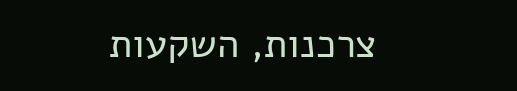צרכנות, השקעות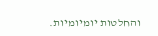והחלטות יומיומיות.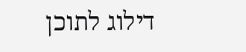דילוג לתוכן